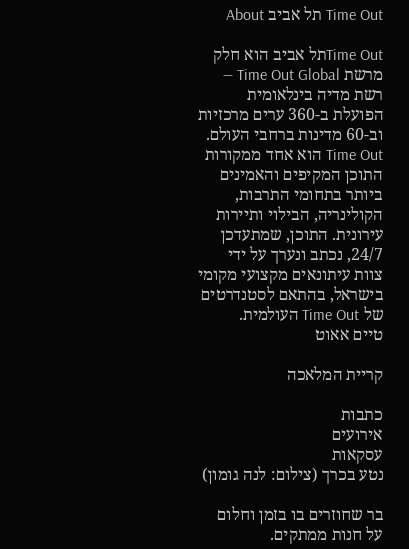Time Out תל אביב About

Time Outתל אביב הוא חלק מרשת Time Out Global — רשת מדיה בינלאומית הפועלת ב-360 ערים מרכזיות וב-60 מדינות ברחבי העולם. Time Out הוא אחד ממקורות התוכן המקיפים והאמינים ביותר בתחומי התרבות, הקולינריה, הבילוי ותיירות עירונית. התוכן, שמתעדכן 24/7, נכתב ונערך על ידי צוות עיתונאים מקצועי מקומי בישראל, בהתאם לסטנדרטים של Time Out העולמית.
טיים אאוט

קריית המלאכה

כתבות
אירועים
עסקאות
נטע בכרך (צילום: לנה גומון)

בר שחוזרים בו בזמן וחלום על חנות ממתקים.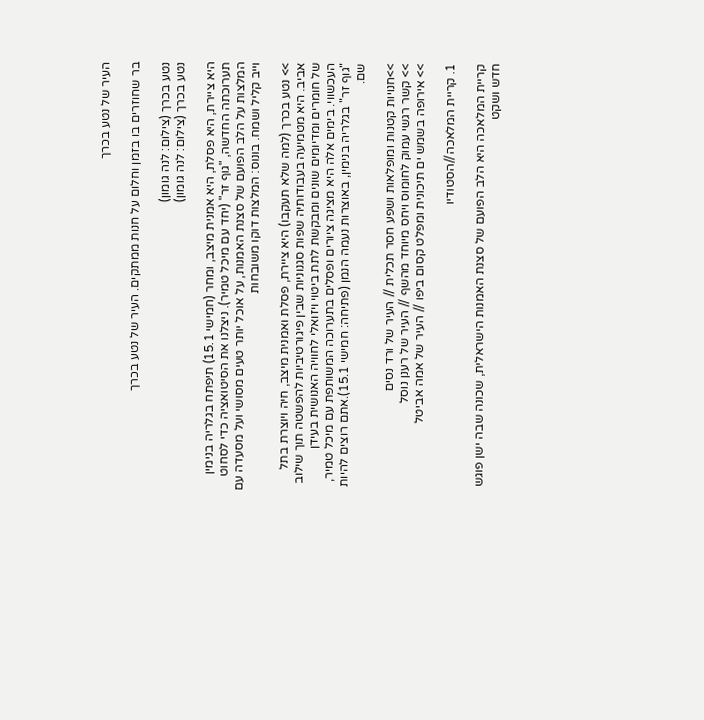העיר של נטע בכרך

בר שחוזרים בו בזמן וחלום על חנות ממתקים. העיר של נטע בכרך

נטע בכרך (צילום: לנה גומון)
נטע בכרך (צילום: לנה גומון)

היא ציירת, היא פסלת, היא אמנית מיצב, ומחר (חמישי 15.1) תיפתח בגלריה בנימין תערוכתה החדשה, "גוף זר" (יחד עם מיכל טמיר). ניצלנו את הסיטואציה כדי לסחוט המלצות על הלב הפועם של סצנת האמנות, על אוכל יותר טעים מסושי ועל מסעדה עם וייב קליל ושמח. בונוס: המלצות דוקו משובחות

>> נטע בכרך (למה שלא תעקבו) היא ציירת, פסלת ואמנית מיצב, חיה ויוצרת בתל אביב. היא מטמיעה בעבודותיה שפות סגנוניות שבין פיגורטיביות להפשטה תוך שילוב של חומרים ומדיומים שונים ומבקשת לתת ביטוי ויזואלי לחוויה האנושית בעידן העכשווי. בימים אלה היא מציגה ציורים ופסלים בתערוכה המשותפת עם מיכל טמיר, "גוף זר" בגלריה בנימין, באוצרות נעמה הנמן (פתיחה: חמישי 15.1).אתם רוצים להיות שם.

>>חנויות קטנות ומופלאות ושפע חסר תכלית // העיר של ורד נסים
>> קשר רגשי עמוק לחומוס ויחס מיוחד מהשף // העיר של רענן נוסל
>> אירופה בשמש ים תיכונית ומפלט קסום ביפו // העיר של אמה אביטל

1. קריית המלאכה//הסטודיו

קריית המלאכה היא הלב הפועם של סצנת האמנות הישראלית, שכונה שבה ישן פוגש חדש ושקט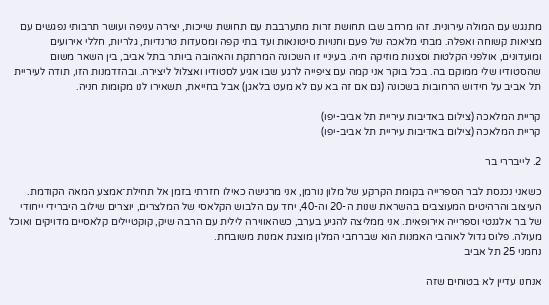מתנגש עם המולה עירונית. זהו מרחב שבו תחושת זרות מתערבבת עם תחושת שייכות, יצירה עניפה ועושר תרבותי נפגשים עם מציאות קשוחה ואפלה. מבתי מלאכה של פעם וחנויות סיטונאות ועד בתי קפה ומסעדות טרנדיות, גלריות, חללי אירועים ומועדונים, אולפני הקלטות וסצנות מוזיקה חיה. בעיניי זו השכונה המרתקת והאהובה ביותר בתל אביב, בין השאר משום שהסטודיו שלי ממוקם בה. בכל בוקר אני קמה עם ציפייה לרגע שבו אגיע לסטודיו ואצלול ליצירה. ובהזדמנות הזו, תודה לעיריית תל אביב על חידוש הרחובות בשכונה (גם אם זה בא עם לא מעט בלאגן) אבל בחייאת, תשאירו לנו מקומות חניה.

קריית המלאכה (צילום באדיבות עיריית תל אביב-יפו)
קריית המלאכה (צילום באדיבות עיריית תל אביב-יפו)

2. לייבררי בר

כשאני נכנסת לבר הספרייה בקומת הקרקע של מלון נורמן, אני מרגישה כאילו חזרתי בזמן אל תחילת־אמצע המאה הקודמת. העיצוב והרהיטים המעוצבים בהשראת שנות ה-20 וה-40, יחד עם הלבוש הקלאסי של המלצרים, יוצרים שילוב היברידי ייחודי של בר אלגנטי וספרייה אירופאית. אני ממליצה להגיע בערב, כשהאווירה לילית עם הרבה שיק, קוקטיילים קלאסיים מדויקים ואוכל מעולה. פלוס גדול לאוהבי האמנות הוא שברחבי המלון מוצגת אמנות משובחת.
נחמני 25 תל אביב

אנחנו עדיין לא בטוחים שזה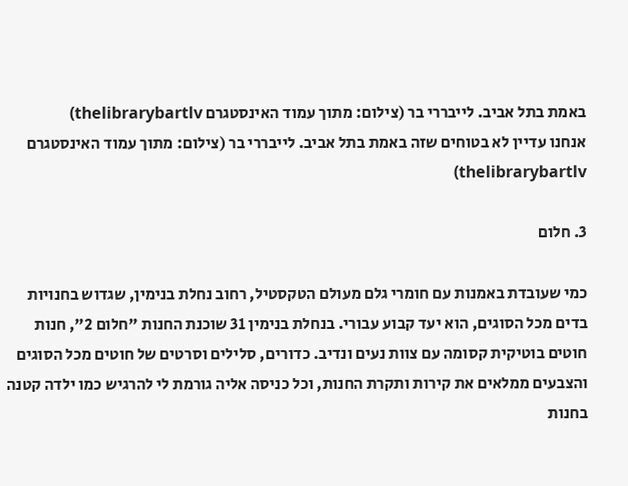באמת בתל אביב. לייבררי בר (צילום: מתוך עמוד האינסטגרם thelibrarybartlv)
אנחנו עדיין לא בטוחים שזה באמת בתל אביב. לייבררי בר (צילום: מתוך עמוד האינסטגרם thelibrarybartlv)

3. חלום

כמי שעובדת באמנות עם חומרי גלם מעולם הטקסטיל, רחוב נחלת בנימין, שגדוש בחנויות בדים מכל הסוגים, הוא יעד קבוע עבורי. בנחלת בנימין 31 שוכנת החנות "חלום 2", חנות חוטים בוטיקית קסומה עם צוות נעים ונדיב. כדורים, סלילים וסרטים של חוטים מכל הסוגים והצבעים ממלאים את קירות ותקרת החנות, וכל כניסה אליה גורמת לי להרגיש כמו ילדה קטנה בחנות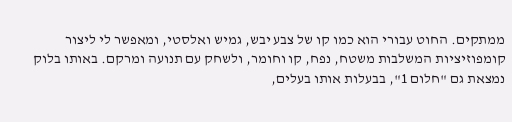ממתקים. החוט עבורי הוא כמו קו של צבע יבש, גמיש ואלסטי, ומאפשר לי ליצור קומפוזיציות המשלבות משטח, נפח, קו וחומר, ולשחק עם תנועה ומרקם. באותו בלוק נמצאת גם "חלום 1", בבעלות אותו בעלים,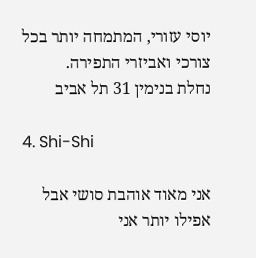יוסי עזורי, המתמחה יותר בכל צורכי ואביזרי התפירה.
נחלת בנימין 31 תל אביב

4. Shi-Shi

אני מאוד אוהבת סושי אבל אפילו יותר אני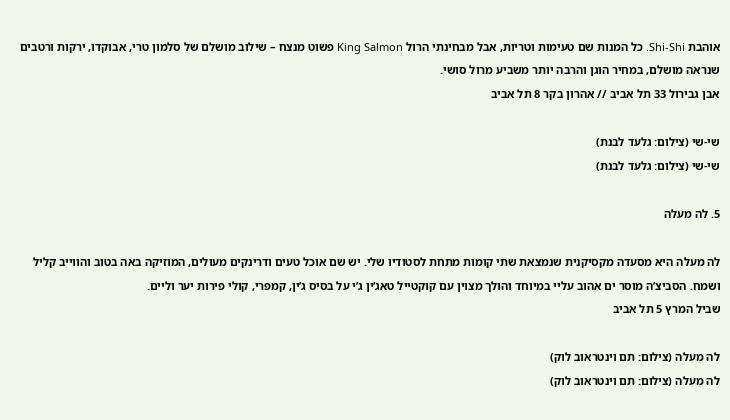אוהבת Shi-Shi. כל המנות שם טעימות וטריות, אבל מבחינתי הרול King Salmon פשוט מנצח – שילוב מושלם של סלמון טרי, אבוקדו, ירקות ורטבים שנראה מושלם, במחיר הוגן והרבה יותר משביע מרול סושי.
אבן גבירול 33 תל אביב // אהרון בקר 8 תל אביב

שי-שי (צילום: גלעד לבנת)
שי-שי (צילום: גלעד לבנת)

5. לה מעלה

לה מעלה היא מסעדה מקסיקנית שנמצאת שתי קומות מתחת לסטודיו שלי. יש שם אוכל טעים ודרינקים מעולים, המוזיקה באה בטוב והווייב קליל ושמח. הסביצ’ה מוסר ים אהוב עליי במיוחד והולך מצוין עם קוקטייל טאג’ין ג’י על בסיס ג’ין, קמפרי, קולי פירות יער וליים.
שביל המרץ 5 תל אביב

לה מעלה (צילום: תם וינטראוב לוק)
לה מעלה (צילום: תם וינטראוב לוק)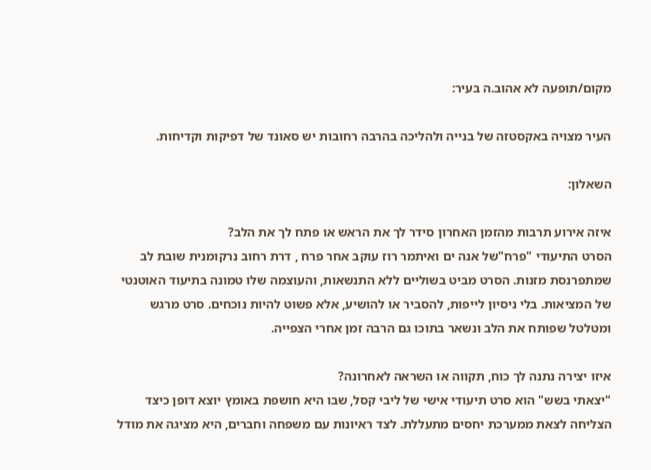מקום/תופעה לא אהוב.ה בעיר:

העיר מצויה באקסטזה של בנייה ולהליכה בהרבה רחובות יש סאונד של דפיקות וקדיחות.

השאלון:

איזה אירוע תרבות מהזמן האחרון סידר לך את הראש או פתח לך את הלב?
הסרט התיעודי "פרח"של אנה ים ואיתמר רוז עוקב אחר פרח , דרת רחוב נרקומנית שובת לב שמתפרנסת מזנות. הסרט מביט בשוליים ללא התנשאות, והעוצמה שלו טמונה בתיעוד האוטנטי של המציאות. בלי ניסיון לייפות, להסביר או להושיע, אלא פשוט להיות נוכחים. סרט מרגש ומטלטל שפותח את הלב ונשאר בתוכו גם הרבה זמן אחרי הצפייה.

איזו יצירה נתנה לך כוח, תקווה או השראה לאחרונה?
"יצאתי בשש" הוא סרט תיעודי אישי של ליבי קסל, שבו היא חושפת באומץ יוצא דופן כיצד הצליחה לצאת ממערכת יחסים מתעללת. לצד ראיונות עם משפחה וחברים, היא מציגה את מודל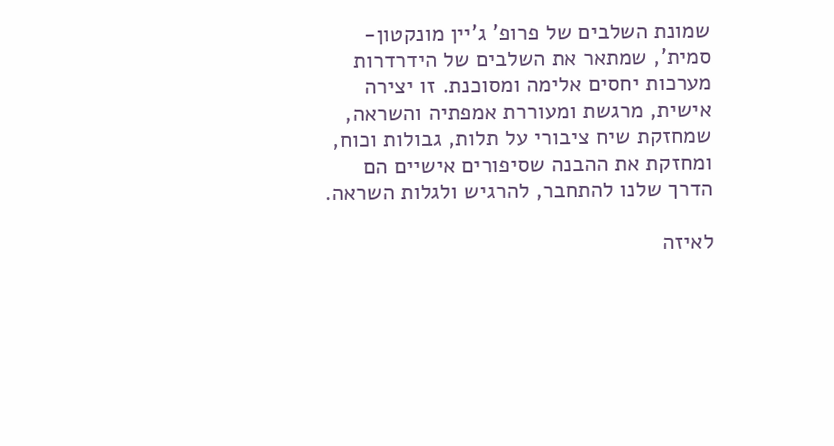שמונת השלבים של פרופ’ ג’יין מונקטון-סמית’, שמתאר את השלבים של הידרדרות מערכות יחסים אלימה ומסוכנת. זו יצירה אישית, מרגשת ומעוררת אמפתיה והשראה, שמחזקת שיח ציבורי על תלות, גבולות וכוח, ומחזקת את ההבנה שסיפורים אישיים הם הדרך שלנו להתחבר, להרגיש ולגלות השראה.

לאיזה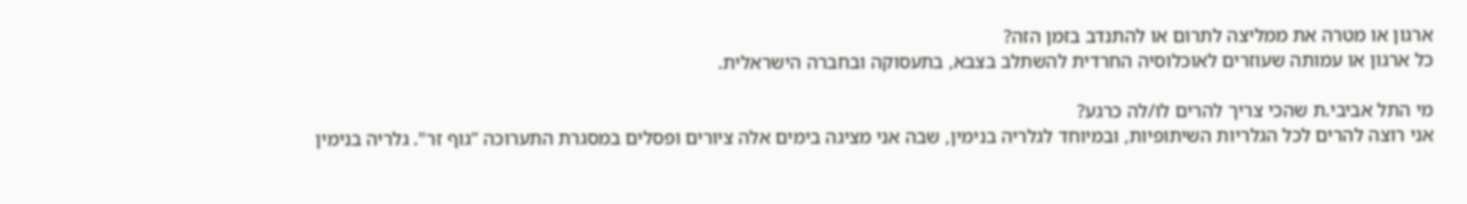ארגון או מטרה את ממליצה לתרום או להתנדב בזמן הזה?
כל ארגון או עמותה שעוזרים לאוכלוסיה החרדית להשתלב בצבא, בתעסוקה ובחברה הישראלית.

מי התל אביבי.ת שהכי צריך להרים לו/לה כרגע?
אני רוצה להרים לכל הגלריות השיתופיות, ובמיוחד לגלריה בנימין, שבה אני מציגה בימים אלה ציורים ופסלים במסגרת התערוכה “גוף זר". גלריה בנימין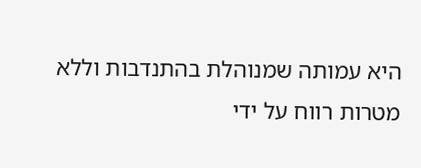היא עמותה שמנוהלת בהתנדבות וללא מטרות רווח על ידי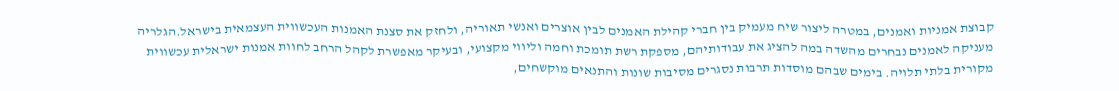קבוצת אמניות ואמנים, במטרה ליצור שיח מעמיק בין חברי קהילת האמנים לבין אוצרים ואנשי תאוריה, ולחזק את סצנת האמנות העכשווית העצמאית בישראל.הגלריה מעניקה לאמנים נבחרים מהשדה במה להציג את עבודותיהם, מספקת רשת תומכת וחמה וליווי מקצועי, ובעיקר מאפשרת לקהל הרחב לחוות אמנות ישראלית עכשווית מקורית בלתי תלויה. בימים שבהם מוסדות תרבות נסגרים מסיבות שונות והתנאים מוקשחים,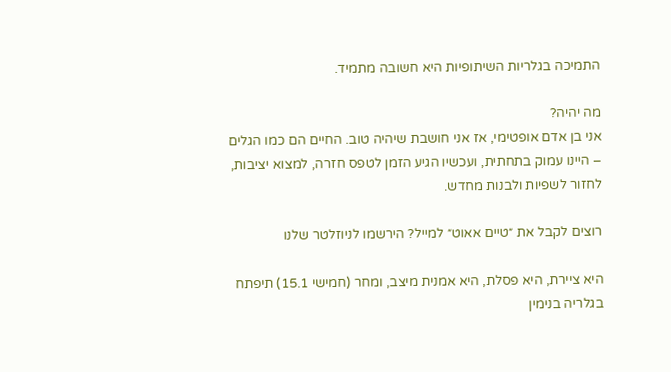התמיכה בגלריות השיתופיות היא חשובה מתמיד.

מה יהיה?
אני בן אדם אופטימי, אז אני חושבת שיהיה טוב. החיים הם כמו הגלים – היינו עמוק בתחתית, ועכשיו הגיע הזמן לטפס חזרה, למצוא יציבות, לחזור לשפיות ולבנות מחדש.

רוצים לקבל את ״טיים אאוט״ למייל? הירשמו לניוזלטר שלנו

היא ציירת, היא פסלת, היא אמנית מיצב, ומחר (חמישי 15.1) תיפתח בגלריה בנימין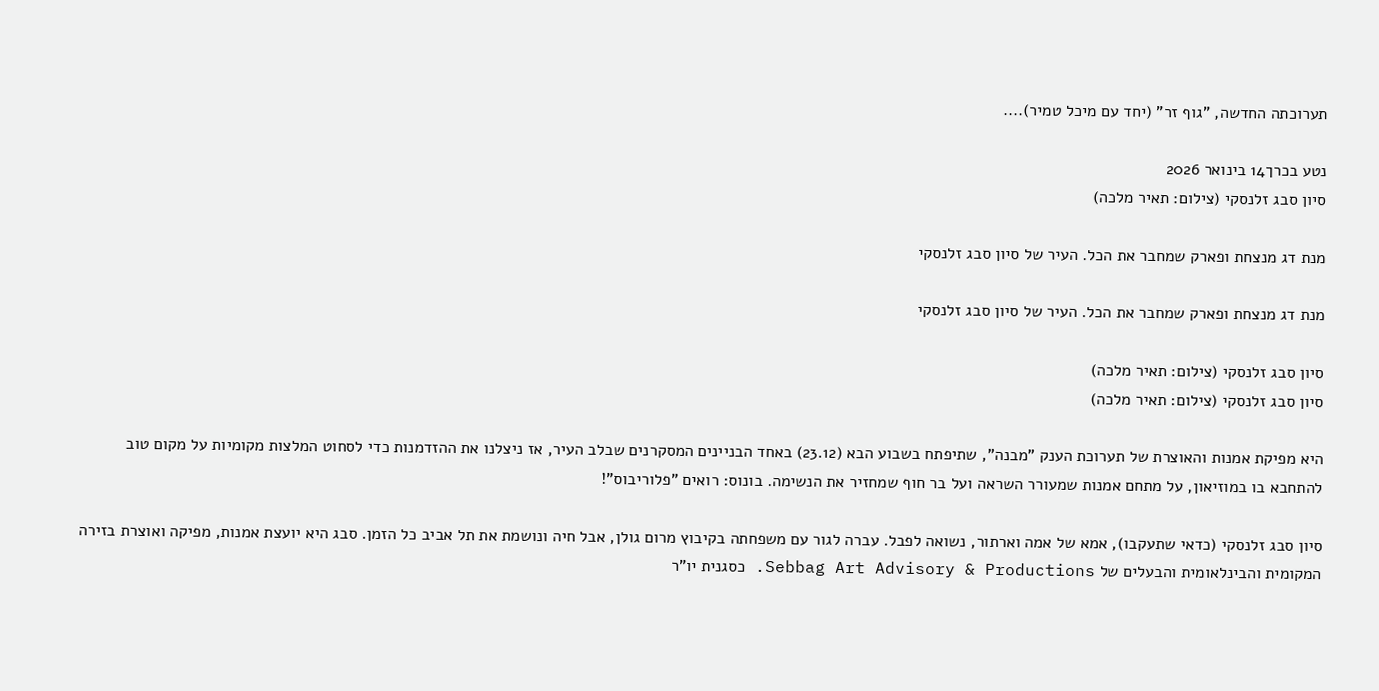תערוכתה החדשה, "גוף זר" (יחד עם מיכל טמיר)....

נטע בכרך14 בינואר 2026
סיון סבג זלנסקי (צילום: תאיר מלכה)

מנת דג מנצחת ופארק שמחבר את הכל. העיר של סיון סבג זלנסקי

מנת דג מנצחת ופארק שמחבר את הכל. העיר של סיון סבג זלנסקי

סיון סבג זלנסקי (צילום: תאיר מלכה)
סיון סבג זלנסקי (צילום: תאיר מלכה)

היא מפיקת אמנות והאוצרת של תערוכת הענק "מבנה", שתיפתח בשבוע הבא (23.12) באחד הבניינים המסקרנים שבלב העיר, אז ניצלנו את ההזדמנות כדי לסחוט המלצות מקומיות על מקום טוב להתחבא בו במוזיאון, על מתחם אמנות שמעורר השראה ועל בר חוף שמחזיר את הנשימה. בונוס: רואים "פלוריבוס"!

סיון סבג זלנסקי (כדאי שתעקבו), אמא של אמה וארתור, נשואה לפבל. עברה לגור עם משפחתה בקיבוץ מרום גולן, אבל חיה ונושמת את תל אביב כל הזמן. סבג היא יועצת אמנות, מפיקה ואוצרת בזירה המקומית והבינלאומית והבעלים של Sebbag Art Advisory & Productions. כסגנית יו"ר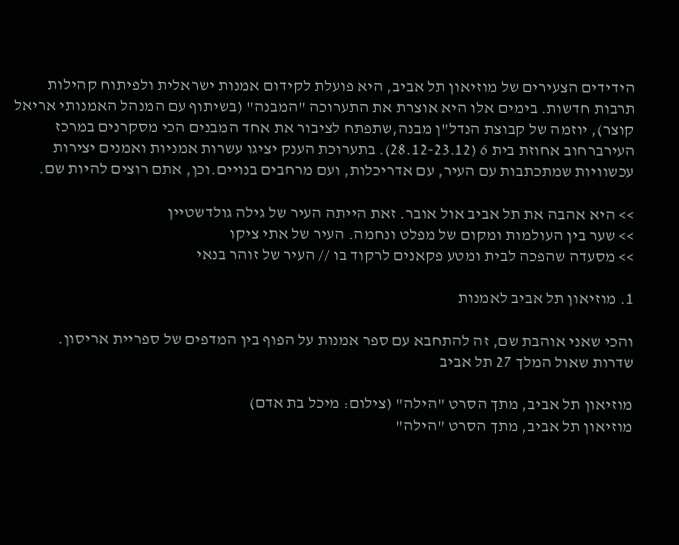הידידים הצעירים של מוזיאון תל אביב, היא פועלת לקידום אמנות ישראלית ולפיתוח קהילות תרבות חדשות. בימים אלו היא אוצרת את התערוכה "המבנה" (בשיתוף עם המנהל האמנותי אריאל קוצר), יוזמה של קבוצת הנדל"ן מבנה,שתפתח לציבור את אחד המבנים הכי מסקרנים במרכז העירברחוב אחוזת בית 6 (28.12-23.12). בתערוכת הענק יציגו עשרות אמניות ואמנים יצירות עכשוויות שמתכתבות עם העיר, עם אדריכלות, ועם מרחבים בנויים.וכן, אתם רוצים להיות שם.

>> היא אהבה את תל אביב אול אובר. זאת הייתה העיר של גילה גולדשטיין
>> שער בין העולמות ומקום של מפלט ונחמה. העיר של אתי ציקו
>> מסעדה שהפכה לבית ומטע פקאנים לרקוד בו // העיר של זוהר בנאי

1. מוזיאון תל אביב לאמנות

והכי שאני אוהבת שם, זה להתחבא עם ספר אמנות על הפוף בין המדפים של ספריית אריסון.
שדרות שאול המלך 27 תל אביב

מוזיאון תל אביב, מתך הסרט "הילה" (צילום: מיכל בת אדם)
מוזיאון תל אביב, מתך הסרט "הילה"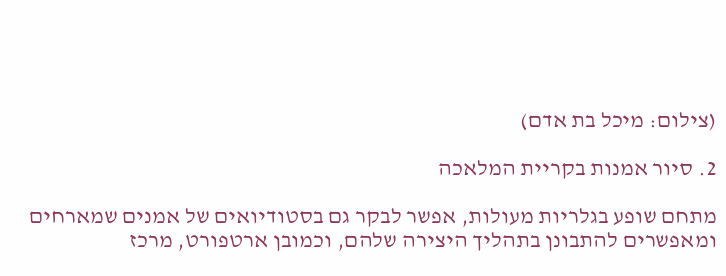(צילום: מיכל בת אדם)

2. סיור אמנות בקריית המלאכה

מתחם שופע בגלריות מעולות, אפשר לבקר גם בסטודיואים של אמנים שמארחים ומאפשרים להתבונן בתהליך היצירה שלהם, וכמובן ארטפורט, מרכז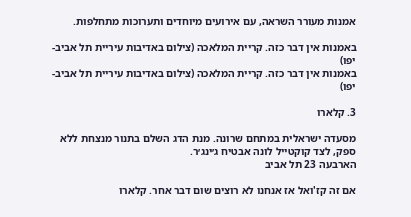אמנות מעורר השראה, עם אירועים מיוחדים ותערוכות מתחלפות.

באמנות אין דבר כזה. קריית המלאכה (צילום באדיבות עיריית תל אביב-יפו)
באמנות אין דבר כזה. קריית המלאכה (צילום באדיבות עיריית תל אביב-יפו)

3. קלארו

מסעדה ישראלית במתחם שרונה. מנת הדג השלם בתנור מנצחת ללא ספק, לצד קוקטייל לונה אבטיח ג׳ינג׳ר.
הארבעה 23 תל אביב

אם זה קז'ואל אז אנחנו לא רוצים שום דבר אחר. קלארו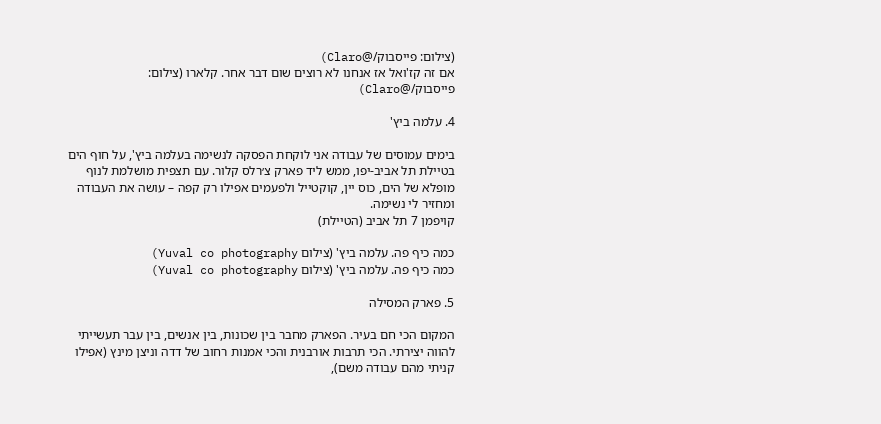(צילום: פייסבוק/@Claro)
אם זה קז'ואל אז אנחנו לא רוצים שום דבר אחר. קלארו (צילום: פייסבוק/@Claro)

4. עלמה ביץ'

בימים עמוסים של עבודה אני לוקחת הפסקה לנשימה בעלמה ביץ', על חוף הים בטיילת תל אביב-יפו, ממש ליד פארק צ׳רלס קלור. עם תצפית מושלמת לנוף מופלא של הים, כוס יין, קוקטייל ולפעמים אפילו רק קפה – עושה את העבודה ומחזיר לי נשימה.
קויפמן 7 תל אביב (הטיילת)

כמה כיף פה. עלמה ביץ' (צילום Yuval co photography)
כמה כיף פה. עלמה ביץ' (צילום Yuval co photography)

5. פארק המסילה

המקום הכי חם בעיר. הפארק מחבר בין שכונות, בין אנשים, בין עבר תעשייתי להווה יצירתי. הכי תרבות אורבנית והכי אמנות רחוב של דדה וניצן מינץ (אפילו קניתי מהם עבודה משם),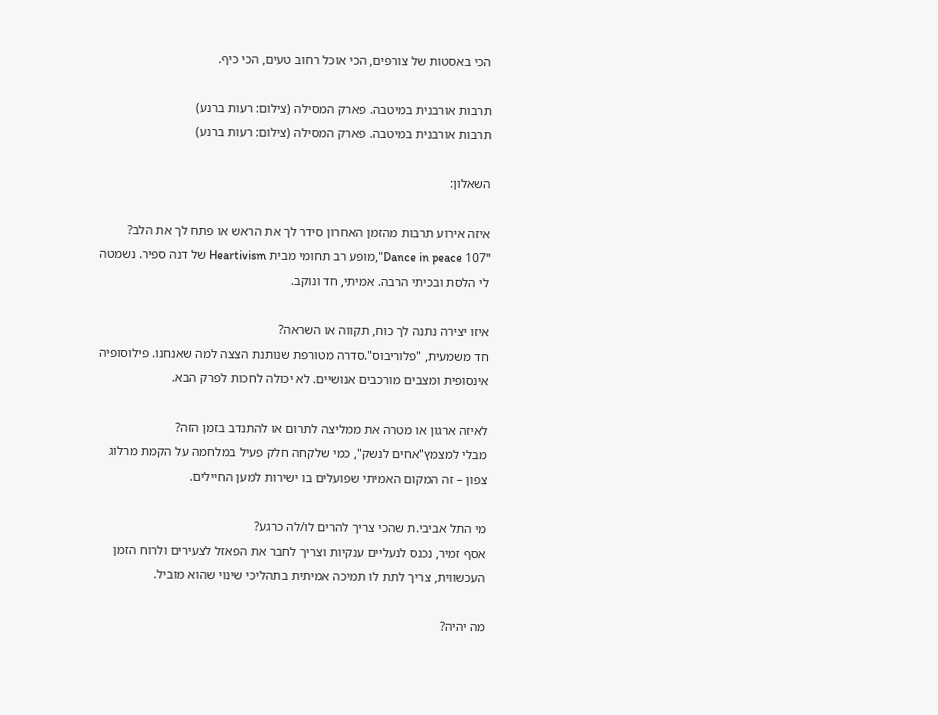הכי באסטות של צורפים, הכי אוכל רחוב טעים, הכי כיף.

תרבות אורבנית במיטבה. פארק המסילה (צילום: רעות ברנע)
תרבות אורבנית במיטבה. פארק המסילה (צילום: רעות ברנע)

השאלון:

איזה אירוע תרבות מהזמן האחרון סידר לך את הראש או פתח לך את הלב?
"Dance in peace 107",מופע רב תחומי מבית Heartivism של דנה ספיר. נשמטה לי הלסת ובכיתי הרבה. אמיתי, חד ונוקב.

איזו יצירה נתנה לך כוח, תקווה או השראה?
חד משמעית, "פלוריבוס".סדרה מטורפת שנותנת הצצה למה שאנחנו. פילוסופיה אינסופית ומצבים מורכבים אנושיים. לא יכולה לחכות לפרק הבא.

לאיזה ארגון או מטרה את ממליצה לתרום או להתנדב בזמן הזה?
מבלי למצמץ"אחים לנשק", כמי שלקחה חלק פעיל במלחמה על הקמת מרלוג צפון – זה המקום האמיתי שפועלים בו ישירות למען החיילים.

מי התל אביבי.ת שהכי צריך להרים לו/לה כרגע?
אסף זמיר, נכנס לנעליים ענקיות וצריך לחבר את הפאזל לצעירים ולרוח הזמן העכשווית, צריך לתת לו תמיכה אמיתית בתהליכי שינוי שהוא מוביל.

מה יהיה?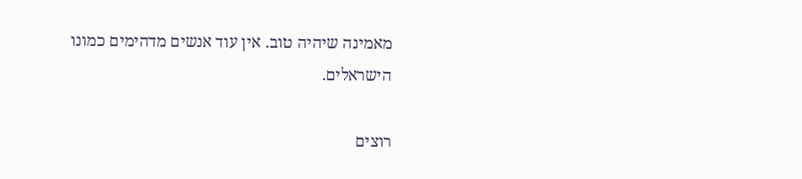מאמינה שיהיה טוב. אין עוד אנשים מדהימים כמונו הישראלים.

רוצים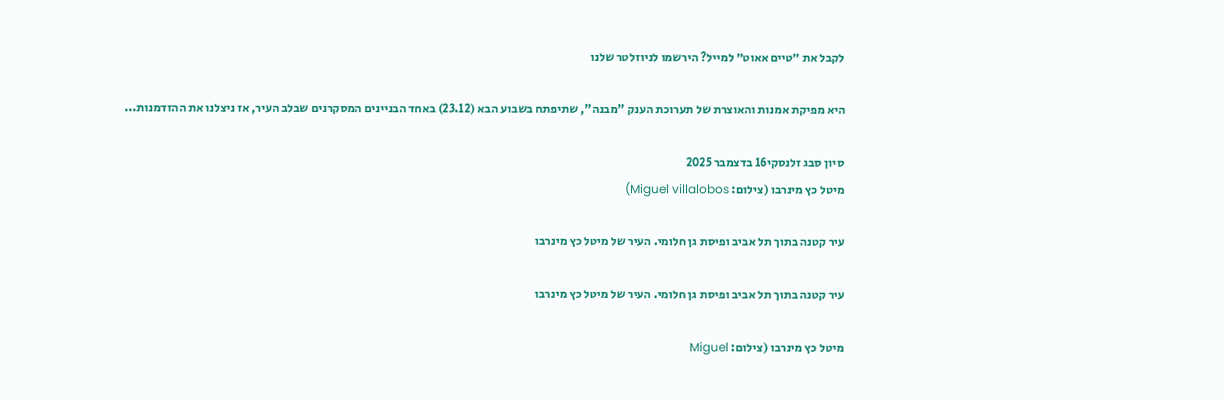לקבל את ״טיים אאוט״ למייל? הירשמו לניוזלטר שלנו

היא מפיקת אמנות והאוצרת של תערוכת הענק "מבנה", שתיפתח בשבוע הבא (23.12) באחד הבניינים המסקרנים שבלב העיר, אז ניצלנו את ההזדמנות...

סיון סבג זלנסקי16 בדצמבר 2025
מיטל כץ מינרבו (צילום: Miguel villalobos)

עיר קטנה בתוך תל אביב ופיסת גן חלומי. העיר של מיטל כץ מינרבו

עיר קטנה בתוך תל אביב ופיסת גן חלומי. העיר של מיטל כץ מינרבו

מיטל כץ מינרבו (צילום: Miguel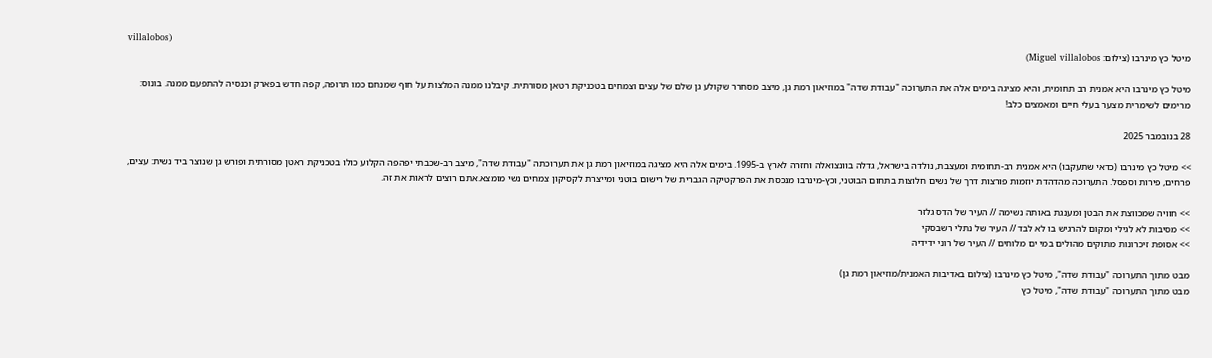villalobos)
מיטל כץ מינרבו (צילום: Miguel villalobos)

מיטל כץ מינרבו היא אמנית רב תחומית, והיא מציגה בימים אלה את התערוכה "עבודת שדה" במוזיאון רמת גן, מיצב מסחרר שקולע גן שלם של עצים וצמחים בטכניקת רטאן מסורתית. קיבלנו ממנה המלצות על חוף שמנחם כמו תרופה, קפה חדש בפארק וכנסיה להתפעם ממנה. בונוס: מרימים לשימרית מצער בעלי חיים ומאמצים כלב!

28 בנובמבר 2025

>> מיטל כץ מינרבו (כדאי שתעקבו) היא אמנית רב-תחומית ומעצבת, נולדה בישראל, גדלה בוונצואלה וחזרה לארץ ב-1995. בימים אלה היא מציגה במוזיאון רמת גן את תערוכתה "עבודת שדה", מיצב רב-שכבתי יפהפה הקלוע כולו בטכניקת ראטן מסורתית ופורש גן שנוצר ביד נשית: עצים, פרחים, פירות וספסל. התערוכה מהדהדת יוזמות פורצות דרך של נשים חלוצות בתחום הבוטני, וכץ-מינרבו מנכסת את הפרקטיקה הגברית של רישום בוטני ומייצרת לקסיקון צמחים נשי מומצא.אתם רוצים לראות את זה.

>> חוויה שמכווצת את הבטן ומענגת באותה נשימה // העיר של הדס גלזר
>> מסיבות לא לגילי ומקום להרגיש בו לא לבד // העיר של נתלי רשבסקי
>> אסופת זיכרונות מתוקים מהולים במי ים מלוחים // העיר של רוני ידידיה

מבט מתוך התערוכה "עבודת שדה", מיטל כץ מינרבו (צילום באדיבות האמנית/מוזיאון רמת גן)
מבט מתוך התערוכה "עבודת שדה", מיטל כץ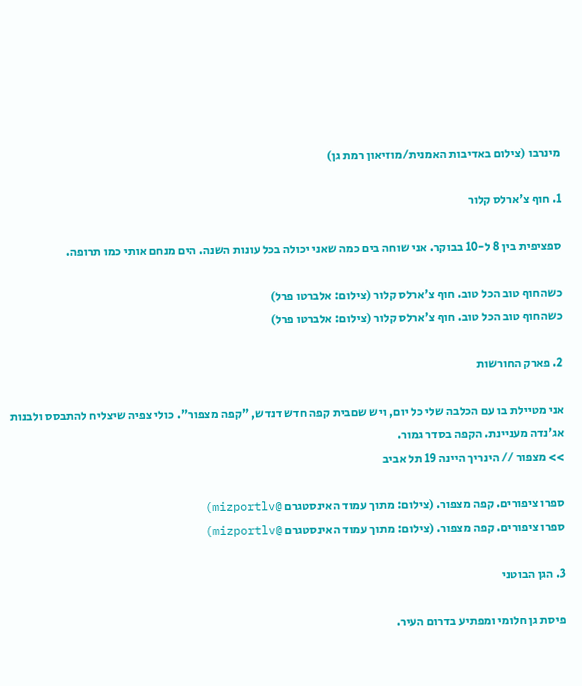מינרבו (צילום באדיבות האמנית/מוזיאון רמת גן)

1. חוף צ'ארלס קלור

ספציפית בין 8 ל-10 בבוקר. אני שוחה בים כמה שאני יכולה בכל עונות השנה. הים מנחם אותי כמו תרופה.

כשהחוף טוב הכל טוב. חוף צ'ארלס קלור (צילום: אלברטו פרל)
כשהחוף טוב הכל טוב. חוף צ'ארלס קלור (צילום: אלברטו פרל)

2. פארק החורשות

אני מטיילת בו עם הכלבה שלי כל יום, ויש שםבית קפה חדש דנדש, "קפה מצפור". כולי צפיה שיצליח להתבסס ולבנות אג'נדה מעניינת. הקפה בסדר גמור.
>> מצפור // הינריך היינה 19 תל אביב

ספרו ציפורים. קפה מצפור. (צילום: מתוך עמוד האינסטגרם @mizportlv)
ספרו ציפורים. קפה מצפור. (צילום: מתוך עמוד האינסטגרם @mizportlv)

3. הגן הבוטני

פיסת גן חלומי ומפתיע בדרום העיר.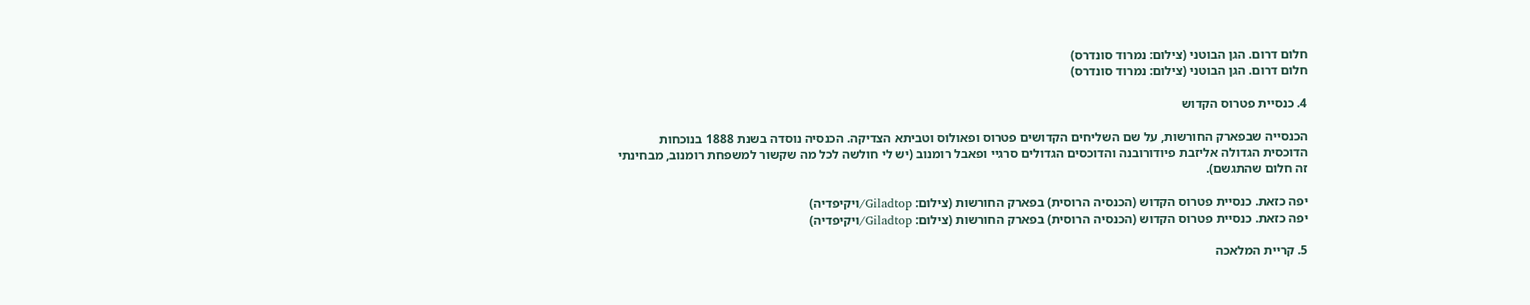חלום דרום. הגן הבוטני (צילום: נמרוד סונדרס)
חלום דרום. הגן הבוטני (צילום: נמרוד סונדרס)

4. כנסיית פטרוס הקדוש

הכנסייה שבפארק החורשות, על שם השליחים הקדושים פטרוס ופאולוס וטביתא הצדיקה. הכנסיה נוסדה בשנת 1888 בנוכחות הדוכסית הגדולה אליזבת פיודורובנה והדוכסים הגדולים סרגיי ופאבל רומנוב (יש לי חולשה לכל מה שקשור למשפחת רומנוב, מבחינתי זה חלום שהתגשם).

יפה כזאת. כנסיית פטרוס הקדוש (הכנסיה הרוסית) בפארק החורשות (צילום: Giladtop/ויקיפדיה)
יפה כזאת. כנסיית פטרוס הקדוש (הכנסיה הרוסית) בפארק החורשות (צילום: Giladtop/ויקיפדיה)

5. קריית המלאכה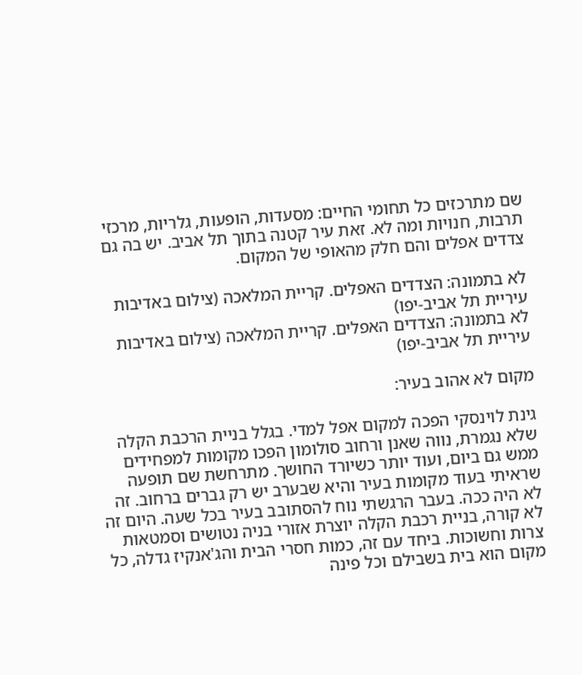שם מתרכזים כל תחומי החיים: מסעדות, הופעות, גלריות, מרכזי תרבות, חנויות ומה לא. זאת עיר קטנה בתוך תל אביב. יש בה גם צדדים אפלים והם חלק מהאופי של המקום.

לא בתמונה: הצדדים האפלים. קריית המלאכה (צילום באדיבות עיריית תל אביב-יפו)
לא בתמונה: הצדדים האפלים. קריית המלאכה (צילום באדיבות עיריית תל אביב-יפו)

מקום לא אהוב בעיר:

גינת לוינסקי הפכה למקום אפל למדי. בגלל בניית הרכבת הקלה שלא נגמרת, נווה שאנן ורחוב סולומון הפכו מקומות למפחידים ממש גם ביום, ועוד יותר כשיורד החושך. מתרחשת שם תופעה שראיתי בעוד מקומות בעיר והיא שבערב יש רק גברים ברחוב. זה לא היה ככה. בעבר הרגשתי נוח להסתובב בעיר בכל שעה. היום זה לא קורה, בניית רכבת הקלה יוצרת אזורי בניה נטושים וסמטאות צרות וחשוכות. ביחד עם זה, כמות חסרי הבית והג'אנקיז גדלה, כל מקום הוא בית בשבילם וכל פינה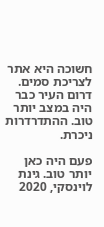חשוכה היא אתר לצריכת סמים. דרום העיר כבר היה במצב יותר טוב. ההתדרדרות ניכרת.

פעם היה כאן יותר טוב. גינת לוינסקי, 2020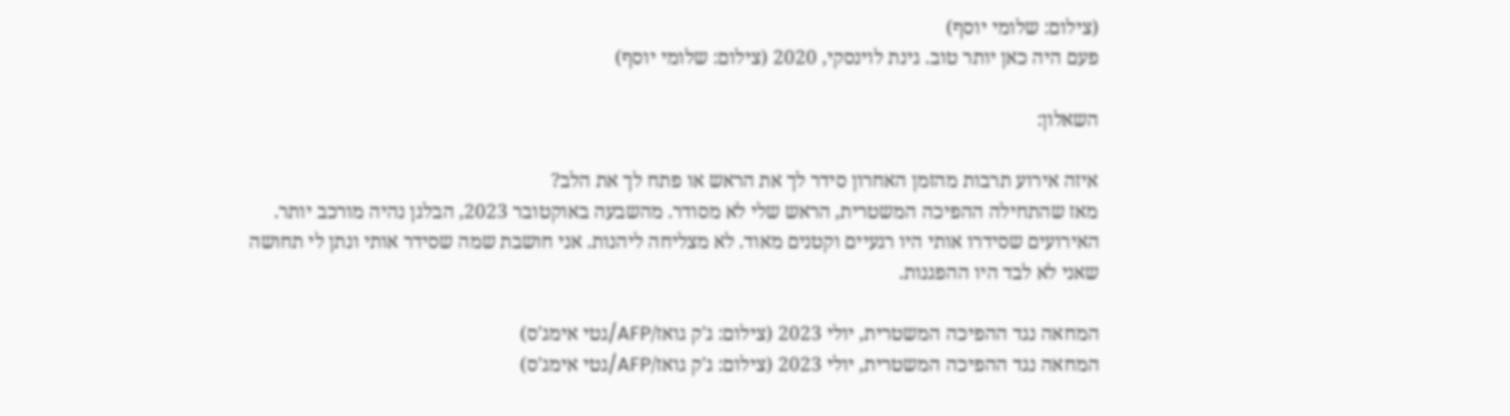(צילום: שלומי יוסף)
פעם היה כאן יותר טוב. גינת לוינסקי, 2020 (צילום: שלומי יוסף)

השאלון:

איזה אירוע תרבות מהזמן האחרון סידר לך את הראש או פתח לך את הלב?
מאז שהתחילה ההפיכה המשטרית, הראש שלי לא מסודר. מהשבעה באוקטובר 2023, הבלגן נהיה מורכב יותר. האירועים שסידרו אותי היו רגעיים וקטנים מאוד. לא מצליחה ליהנות. אני חושבת שמה שסידר אותי ונתן לי תחושה שאני לא לבד היו ההפגנות.

המחאה נגד ההפיכה המשטרית, יולי 2023 (צילום: ג'ק גואז/AFP/גטי אימג'ס)
המחאה נגד ההפיכה המשטרית, יולי 2023 (צילום: ג'ק גואז/AFP/גטי אימג'ס)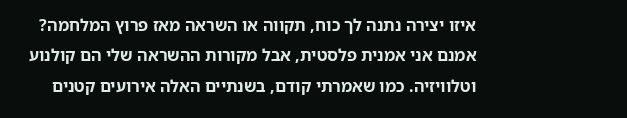איזו יצירה נתנה לך כוח, תקווה או השראה מאז פרוץ המלחמה?
אמנם אני אמנית פלסטית, אבל מקורות ההשראה שלי הם קולנוע וטלוויזיה. כמו שאמרתי קודם, בשנתיים האלה אירועים קטנים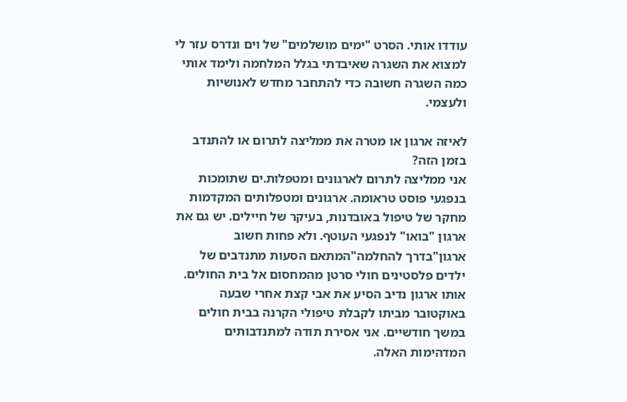עודדו אותי. הסרט "ימים מושלמים" של וים ונדרס עזר לי למצוא את השגרה שאיבדתי בגלל המלחמה ולימד אותי כמה השגרה חשובה כדי להתחבר מחדש לאנושיות ולעצמי.

לאיזה ארגון או מטרה את ממליצה לתרום או להתנדב בזמן הזה?
אני ממליצה לתרום לארגונים ומטפלות.ים שתומכות בנפגעי פוסט טראומה. ארגונים ומטפלותים המקדמות מחקר של טיפול באובדנות, בעיקר של חיילים. יש גם את ארגון "בואו" לנפגעי העוטף. ולא פחות חשוב ארגון"בדרך להחלמה"המתאם הסעות מתנדבים של ילדים פלסטינים חולי סרטן מהמחסום אל בית החולים. אותו ארגון נדיב הסיע את אבי קצת אחרי שבעה באוקטובר מביתו לקבלת טיפולי הקרנה בבית חולים במשך חודשיים. אני אסירת תודה למתנדבותים המדהימות האלה.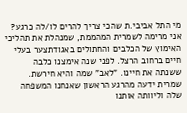מי התל אביבי.ת שהכי צריך להרים לו/לה כרגע?
אני מרימה לשמרית המהממת, שמנהלת את תהליכי האימוץ של הכלבים והחתולים באגודתצער בעלי חיים ברחוב הרצל. לפני שנה אימצנו כלבה ששנתה את חיינו. "לאב" שמה והיא חירשת. שמרית ידעה מהרגע הראשון שאנחנו המשפחה שלה וליוותה אותנו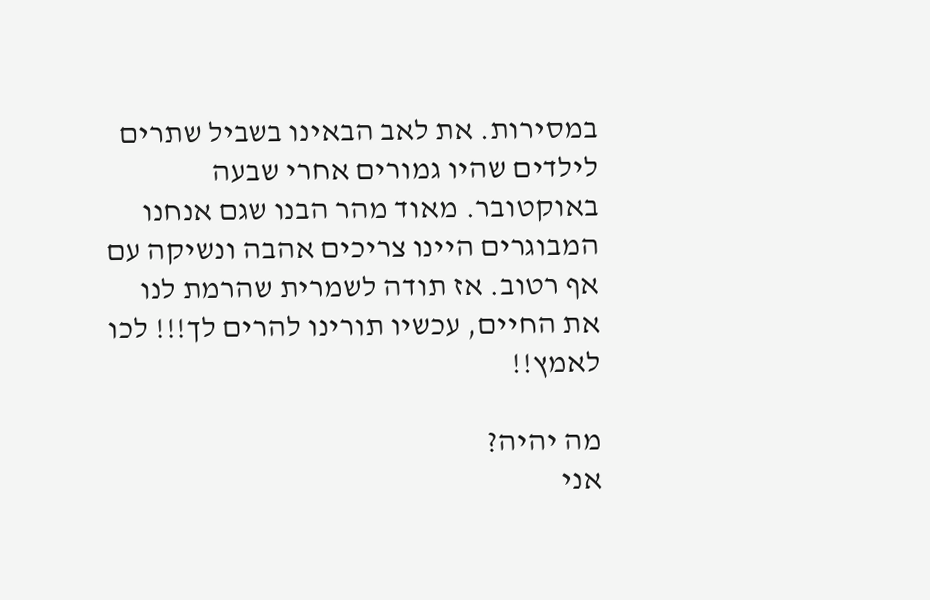במסירות. את לאב הבאינו בשביל שתרים לילדים שהיו גמורים אחרי שבעה באוקטובר. מאוד מהר הבנו שגם אנחנו המבוגרים היינו צריכים אהבה ונשיקה עם אף רטוב. אז תודה לשמרית שהרמת לנו את החיים, עכשיו תורינו להרים לך!!! לכו לאמץ!!

מה יהיה?
אני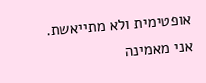אופטימית ולא מתייאשת. אני מאמינה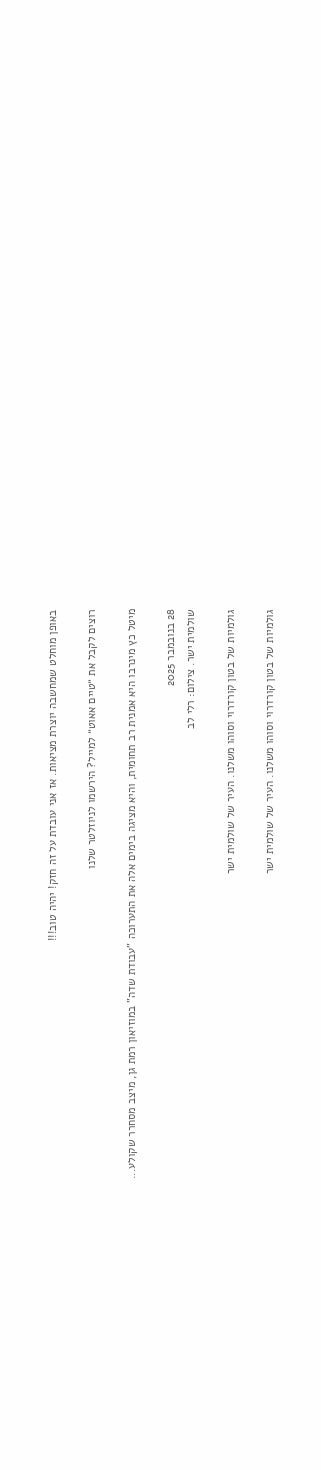באופן מוחלט שמחשבה יוצרת מציאות. אז אני עובדת על זה חזק! יהיה טוב!!!

רוצים לקבל את ״טיים אאוט״ למייל? הירשמו לניוזלטר שלנו

מיטל כץ מינרבו היא אמנית רב תחומית, והיא מציגה בימים אלה את התערוכה "עבודת שדה" במוזיאון רמת גן, מיצב מסחרר שקולע...

28 בנובמבר 2025
שולמית ישר. צילום: רלי לב

גולמיות של בטון קורדרוי וסוהו משלנו. העיר של שולמית ישר

גולמיות של בטון קורדרוי וסוהו משלנו. העיר של שולמית ישר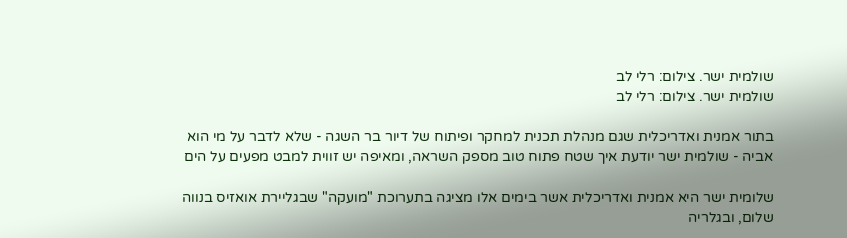שולמית ישר. צילום: רלי לב
שולמית ישר. צילום: רלי לב

בתור אמנית ואדריכלית שגם מנהלת תכנית למחקר ופיתוח של דיור בר השגה - שלא לדבר על מי הוא אביה - שולמית ישר יודעת איך שטח פתוח טוב מספק השראה, ומאיפה יש זווית למבט מפעים על הים

שלומית ישר היא אמנית ואדריכלית אשר בימים אלו מציגה בתערוכת "מועקה" שבגליירת אואזיס בנווה שלום, ובגלריה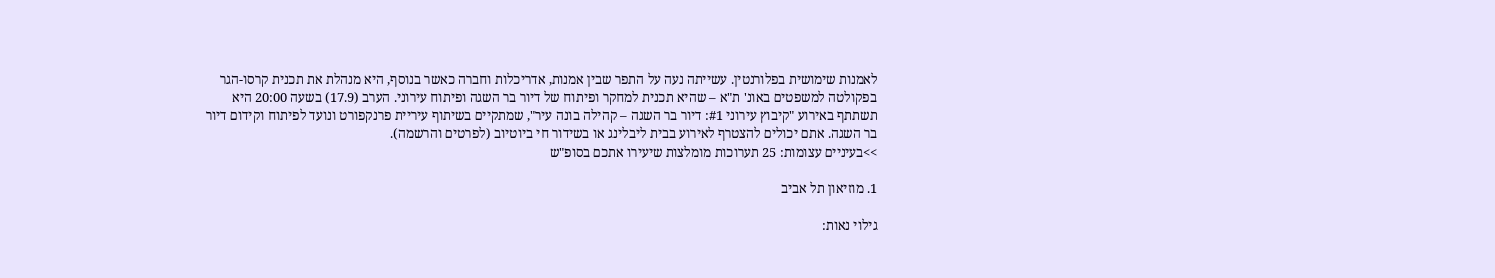לאמנות שימושית בפלורנטין. עשייתה נעה על התפר שבין אמנות, אדריכלות וחברה כאשר בנוסף, היא מנהלת את תכנית קרסו-הגר בפקולטה למשפטים באונ' ת"א – שהיא תכנית למחקר ופיתוח של דיור בר השגה ופיתוח עירוני. הערב (17.9) בשעה 20:00 היא תשתתף באירוע "קיבוץ עירוני #1: דיור בר השגה – קהילה בונה עיר", שמתקיים בשיתוף עיריית פרנקפורט ונועד לפיתוח וקידום דיור בר השגה. אתם יכולים להצטרף לאירוע בבית ליבלינג או בשידור חי ביוטיוב (לפרטים והרשמה).
>>בעיניים עצומות: 25 תערוכות מומלצות שיעירו אתכם בסופ"ש

1. מוזיאון תל אביב

גילוי נאות: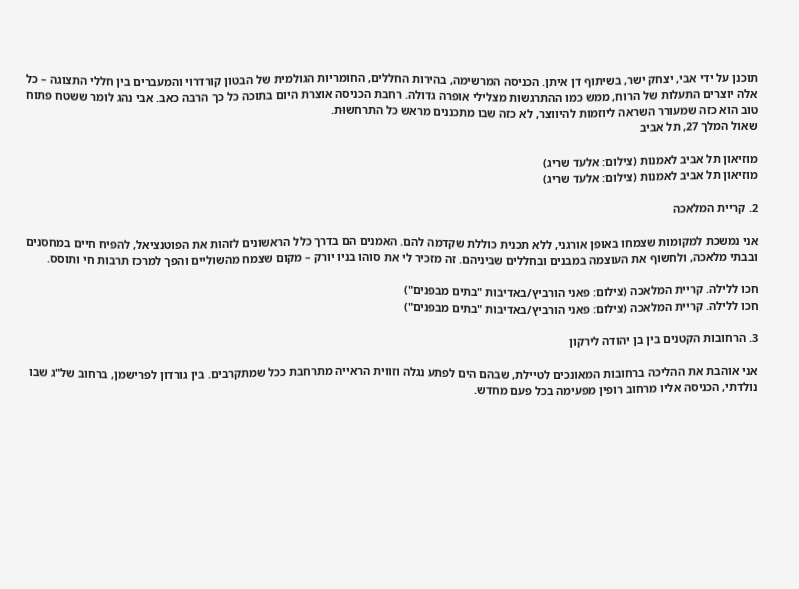תוכנן על ידי אבי, יצחק ישר, בשיתוף דן איתן. הכניסה המרשימה, בהירות החללים, החומריות הגולמית של הבטון קורדרוי והמעברים בין חללי התצוגה – כל אלה יוצרים התעלות של הרוח, ממש כמו ההתרגשות מצלילי אופרה גדולה. רחבת הכניסה אוצרת היום בתוכה כל כך הרבה כאב. אבי נהג לומר ששטח פתוח טוב הוא כזה שמעורר השראה ליוזמות להיווצר, לא כזה שבו מתכננים מראש כל התרחשוּת.
שאול המלך 27, תל אביב

מוזיאון תל אביב לאמנות (צילום: אלעד שריג)
מוזיאון תל אביב לאמנות (צילום: אלעד שריג)

2. קריית המלאכה

אני נמשכת למקומות שצמחו באופן אורגני, ללא תכנית כוללת שקדמה להם. האמנים הם בדרך כלל הראשונים לזהות את הפוטנציאל, להפיח חיים במחסנים ובבתי מלאכה, ולחשוף את העוצמה במבנים ובחללים שביניהם. זה מזכיר לי את סוהו בניו יורק – מקום שצמח מהשוליים והפך למרכז תרבות חי ותוסס.

חכו ללילה. קריית המלאכה (צילום: פאני הורביץ/באדיבות "בתים מבפנים")
חכו ללילה. קריית המלאכה (צילום: פאני הורביץ/באדיבות "בתים מבפנים")

3. הרחובות הקטנים בין בן יהודה לירקון

אני אוהבת את ההליכה ברחובות המאונכים לטיילת, שבהם הים לפתע נגלה וזווית הראייה מתרחבת ככל שמתקרבים. בין גורדון לפרישמן, ברחוב של"ג שבו נולדתי, הכניסה אליו מרחוב רופין מפעימה בכל פעם מחדש.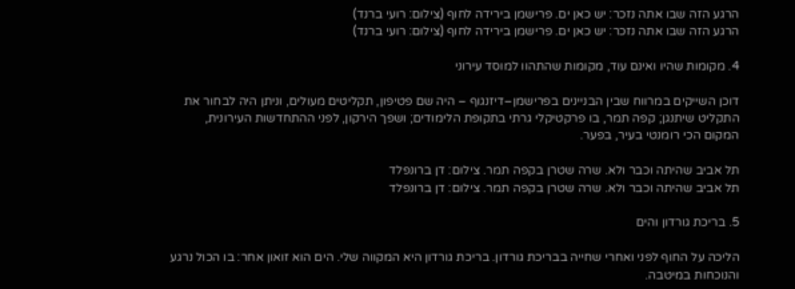הרגע הזה שבו אתה נזכר: יש כאן ים. פרישמן בירידה לחוף (צילום: רועי ברנד)
הרגע הזה שבו אתה נזכר: יש כאן ים. פרישמן בירידה לחוף (צילום: רועי ברנד)

4. מקומות שהיו ואינם עוד, מקומות שהתהוו למוסד עירוני

דוכן השייקים במרווח שבין הבניינים בפרישמן–דיזנגוף – היה שם פטיפון, תקליטים מעולים, וניתן היה לבחור את התקליט שיתנגן; קפה תמר, בו פרקטיקלי גרתי בתקופת הלימודים; ושפך הירקון, לפני ההתחדשות העירונית, המקום הכי רומנטי בעיר, בפער.

תל אביב שהיתה וכבר ולא. שרה שטרן בקפה תמר. צילום: דן ברונפלד
תל אביב שהיתה וכבר ולא. שרה שטרן בקפה תמר. צילום: דן ברונפלד

5. בריכת גורדון והים

הליכה על החוף לפני ואחרי שחייה בבריכת גורדון. בריכת גורדון היא המקווה שלי. הים הוא זואון אחר: בו הכול נרגע והנוכחות במיטבה.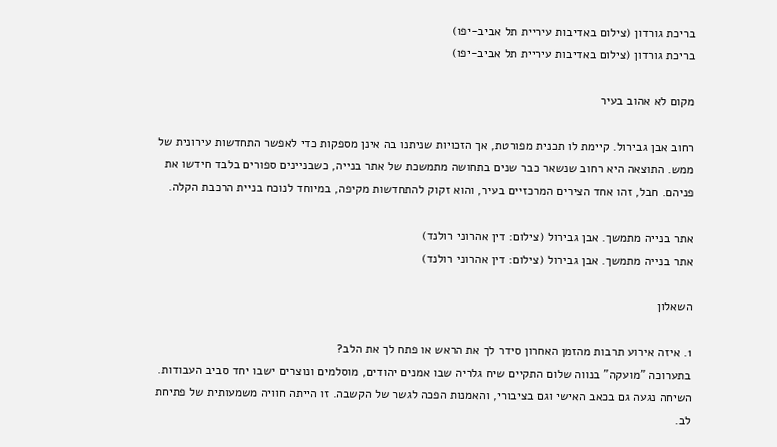בריכת גורדון (צילום באדיבות עיריית תל אביב-יפו)
בריכת גורדון (צילום באדיבות עיריית תל אביב-יפו)

מקום לא אהוב בעיר

רחוב אבן גבירול. קיימת לו תכנית מפורטת, אך הזכויות שניתנו בה אינן מספקות כדי לאפשר התחדשות עירונית של ממש. התוצאה היא רחוב שנשאר כבר שנים בתחושה מתמשכת של אתר בנייה, כשבניינים ספורים בלבד חידשו את פניהם. חבל, זהו אחד הצירים המרכזיים בעיר, והוא זקוק להתחדשות מקיפה, במיוחד לנוכח בניית הרכבת הקלה.

אתר בנייה מתמשך. אבן גבירול (צילום: דין אהרוני רולנד)
אתר בנייה מתמשך. אבן גבירול (צילום: דין אהרוני רולנד)

השאלון

1. איזה אירוע תרבות מהזמן האחרון סידר לך את הראש או פתח לך את הלב?
בתערוכה "מועקה" בנווה שלום התקיים שיח גלריה שבו אמנים יהודים, מוסלמים ונוצרים ישבו יחד סביב העבודות. השיחה נגעה גם בכאב האישי וגם בציבורי, והאמנות הפכה לגשר של הקשבה. זו הייתה חוויה משמעותית של פתיחת לב.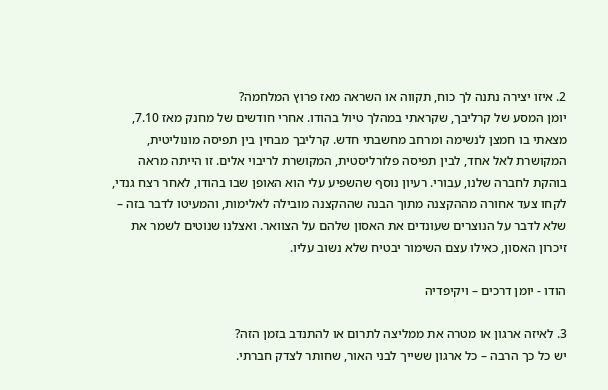2. איזו יצירה נתנה לך כוח, תקווה או השראה מאז פרוץ המלחמה?
יומן המסע של קרליבך, שקראתי במהלך טיול בהודו. אחרי חודשים של מחנק מאז 7.10, מצאתי בו חמצן לנשימה ומרחב מחשבתי חדש. קרליבך מבחין בין תפיסה מונוליטית, המקושרת לאל אחד, לבין תפיסה פלורליסטית, המקושרת לריבוי אלים. זו הייתה מראה בוהקת לחברה שלנו, עבורי. רעיון נוסף שהשפיע עלי הוא האופן שבו בהודו, לאחר רצח גנדי, לקחו צעד אחורה מההקצנה מתוך הבנה שההקצנה מובילה לאלימות, והמעיטו לדבר בזה – שלא לדבר על הנוצרים שעונדים את האסון שלהם על הצוואר. ואצלנו שנוטים לשמר את זיכרון האסון, כאילו עצם השימור יבטיח שלא נשוב עליו.

הודו - יומן דרכים – ויקיפדיה

3. לאיזה ארגון או מטרה את ממליצה לתרום או להתנדב בזמן הזה?
יש כל כך הרבה – כל ארגון ששייך לבני האור, שחותר לצדק חברתי.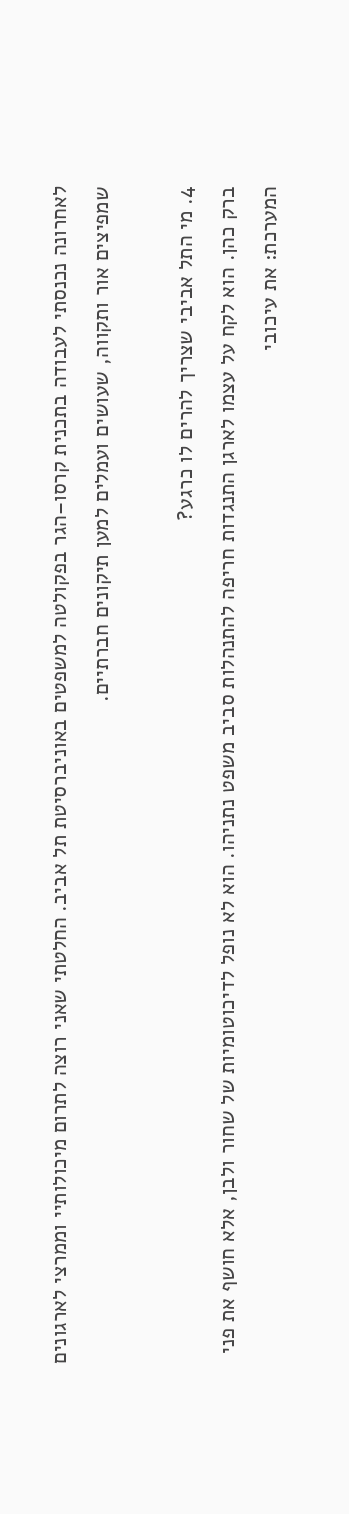לאחרונה נכנסתי לעבודה בתכנית קרסו–הגר בפקולטה למשפטים באוניברסיטת תל אביב. החלטתי שאני רוצה לתרום מיכולותיי וממרצי לארגונים שמפיצים אור ותקווה, שעושים ועמלים למען תיקונים חברתיים.

4. מי התל אביבי שצריך להרים לו כרגע?
ברק כהן. הוא לקח על עצמו לארגן התנגדות חריפה להתנהלות סביב משפט נתניהו. הוא לא נופל לדיכוטומיות של שחור ולבן, אלא חושף את פני המערכת: את עיכובי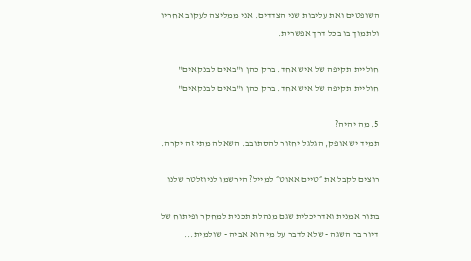השופטים ואת עליבות שני הצדדים. אני ממליצה לעקוב אחריו ולתמוך בו בכל דרך אפשרית.

חוליית תקיפה של איש אחד. ברק כהן ו"באים לבנקאים"
חוליית תקיפה של איש אחד. ברק כהן ו"באים לבנקאים"

5. מה יהיה?
תמיד יש אופק, הגלגל יחזור להסתובב. השאלה מתי זה יקרה.

רוצים לקבל את ״טיים אאוט״ למייל? הירשמו לניוזלטר שלנו

בתור אמנית ואדריכלית שגם מנהלת תכנית למחקר ופיתוח של דיור בר השגה - שלא לדבר על מי הוא אביה - שולמית...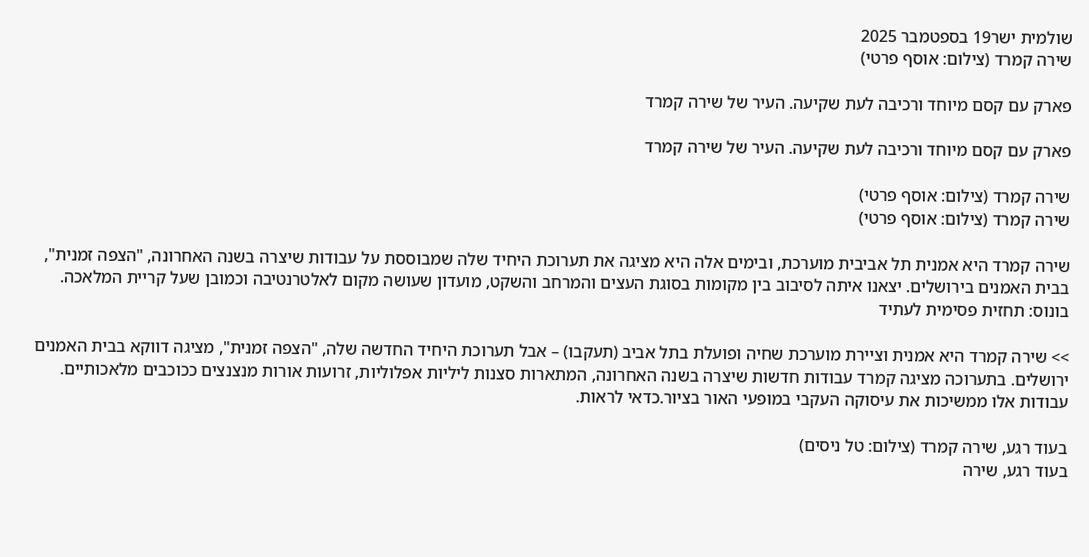שולמית ישר19 בספטמבר 2025
שירה קמרד (צילום: אוסף פרטי)

פארק עם קסם מיוחד ורכיבה לעת שקיעה. העיר של שירה קמרד

פארק עם קסם מיוחד ורכיבה לעת שקיעה. העיר של שירה קמרד

שירה קמרד (צילום: אוסף פרטי)
שירה קמרד (צילום: אוסף פרטי)

שירה קמרד היא אמנית תל אביבית מוערכת, ובימים אלה היא מציגה את תערוכת היחיד שלה שמבוססת על עבודות שיצרה בשנה האחרונה, "הצפה זמנית", בבית האמנים בירושלים. יצאנו איתה לסיבוב בין מקומות בסוגת העצים והמרחב והשקט, מועדון שעושה מקום לאלטרנטיבה וכמובן שעל קריית המלאכה. בונוס: תחזית פסימית לעתיד

>> שירה קמרד היא אמנית וציירת מוערכת שחיה ופועלת בתל אביב (תעקבו) – אבל תערוכת היחיד החדשה שלה, "הצפה זמנית", מציגה דווקא בבית האמנים ירושלים. בתערוכה מציגה קמרד עבודות חדשות שיצרה בשנה האחרונה, המתארות סצנות ליליות אפלוליות, זרועות אורות מנצנצים ככוכבים מלאכותיים. עבודות אלו ממשיכות את עיסוקה העקבי במופעי האור בציור.כדאי לראות.

בעוד רגע, שירה קמרד (צילום: טל ניסים)
בעוד רגע, שירה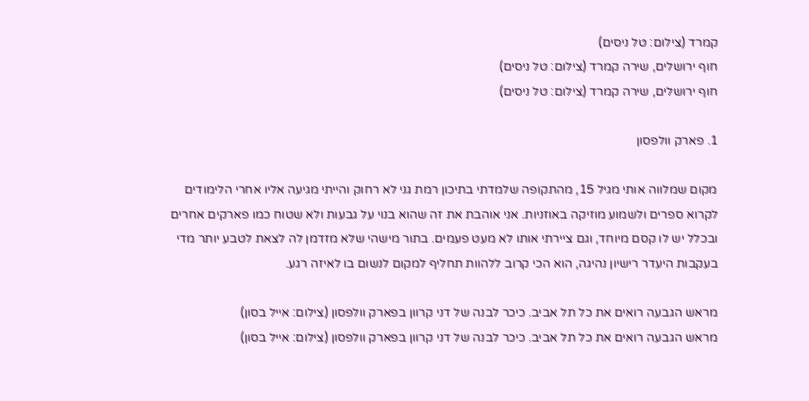קמרד (צילום: טל ניסים)
חוף ירושלים, שירה קמרד (צילום: טל ניסים)
חוף ירושלים, שירה קמרד (צילום: טל ניסים)

1. פארק וולפסון

מקום שמלווה אותי מגיל 15, מהתקופה שלמדתי בתיכון רמת גני לא רחוק והייתי מגיעה אליו אחרי הלימודים לקרוא ספרים ולשמוע מוזיקה באוזניות. אני אוהבת את זה שהוא בנוי על גבעות ולא שטוח כמו פארקים אחרים ובכלל יש לו קסם מיוחד, וגם ציירתי אותו לא מעט פעמים. בתור מישהי שלא מזדמן לה לצאת לטבע יותר מדי בעקבות היעדר רישיון נהיגה, הוא הכי קרוב ללהוות תחליף למקום לנשום בו לאיזה רגע.

מראש הגבעה רואים את כל תל אביב. כיכר לבנה של דני קרוון בפארק וולפסון (צילום: אייל בסון)
מראש הגבעה רואים את כל תל אביב. כיכר לבנה של דני קרוון בפארק וולפסון (צילום: אייל בסון)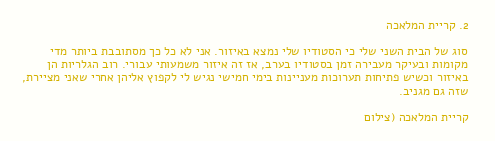2. קריית המלאכה

סוג של הבית השני שלי כי הסטודיו שלי נמצא באיזור. אני לא כל כך מסתובבת ביותר מדי מקומות ובעיקר מעבירה זמן בסטודיו בערב, אז זה איזור משמעותי עבורי. רוב הגלריות הן באיזור וכשיש פתיחות תערוכות מעניינות בימי חמישי נגיש לי לקפוץ אליהן אחרי שאני מציירת, שזה גם מגניב.

קריית המלאכה (צילום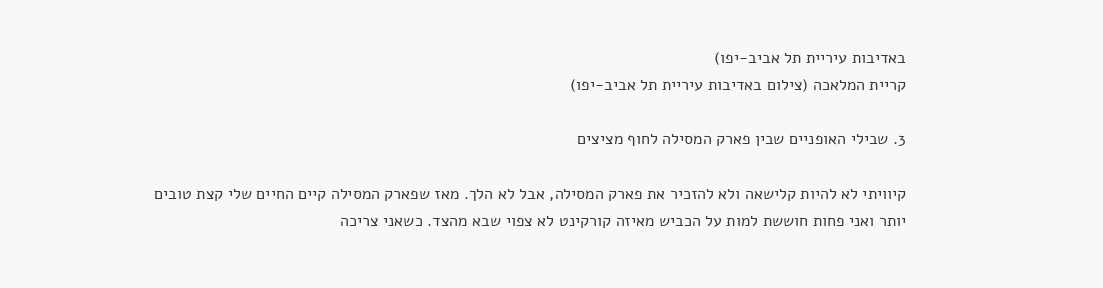באדיבות עיריית תל אביב-יפו)
קריית המלאכה (צילום באדיבות עיריית תל אביב-יפו)

3. שבילי האופניים שבין פארק המסילה לחוף מציצים

קיוויתי לא להיות קלישאה ולא להזכיר את פארק המסילה, אבל לא הלך. מאז שפארק המסילה קיים החיים שלי קצת טובים יותר ואני פחות חוששת למות על הכביש מאיזה קורקינט לא צפוי שבא מהצד. כשאני צריכה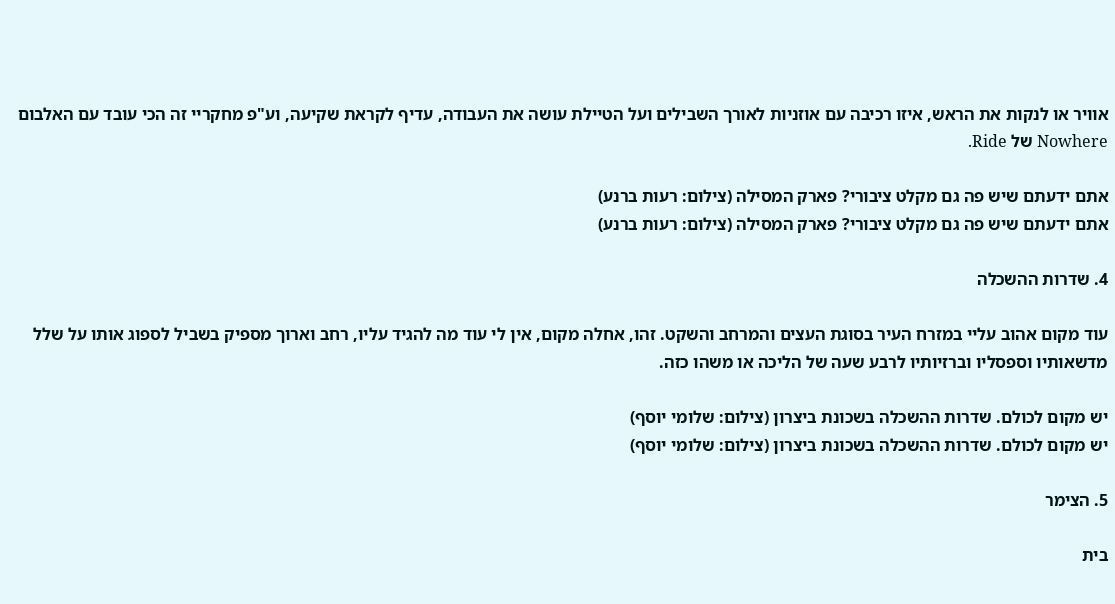אוויר או לנקות את הראש, איזו רכיבה עם אוזניות לאורך השבילים ועל הטיילת עושה את העבודה, עדיף לקראת שקיעה, וע"פ מחקריי זה הכי עובד עם האלבום Nowhere של Ride.

אתם ידעתם שיש פה גם מקלט ציבורי? פארק המסילה (צילום: רעות ברנע)
אתם ידעתם שיש פה גם מקלט ציבורי? פארק המסילה (צילום: רעות ברנע)

4. שדרות ההשכלה

עוד מקום אהוב עליי במזרח העיר בסוגת העצים והמרחב והשקט. זהו, אחלה מקום, אין לי עוד מה להגיד עליו, רחב וארוך מספיק בשביל לספוג אותו על שלל מדשאותיו וספסליו וברזיותיו לרבע שעה של הליכה או משהו כזה.

יש מקום לכולם. שדרות ההשכלה בשכונת ביצרון (צילום: שלומי יוסף)
יש מקום לכולם. שדרות ההשכלה בשכונת ביצרון (צילום: שלומי יוסף)

5. הצימר

בית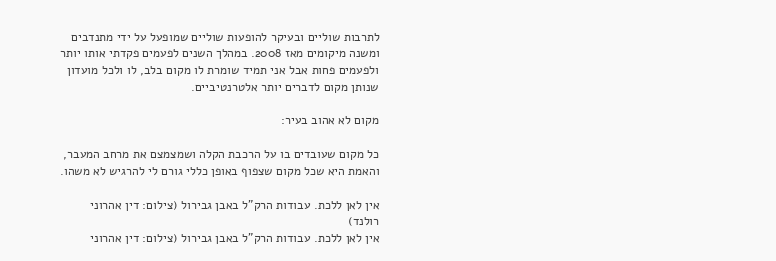לתרבות שוליים ובעיקר להופעות שוליים שמופעל על ידי מתנדבים ומשנה מיקומים מאז 2008. במהלך השנים לפעמים פקדתי אותו יותר ולפעמים פחות אבל אני תמיד שומרת לו מקום בלב, לו ולכל מועדון שנותן מקום לדברים יותר אלטרנטיביים.

מקום לא אהוב בעיר:

כל מקום שעובדים בו על הרכבת הקלה ושמצמצם את מרחב המעבר, והאמת היא שכל מקום שצפוף באופן כללי גורם לי להרגיש לא משהו.

אין לאן ללכת. עבודות הרק"ל באבן גבירול (צילום: דין אהרוני רולנד)
אין לאן ללכת. עבודות הרק"ל באבן גבירול (צילום: דין אהרוני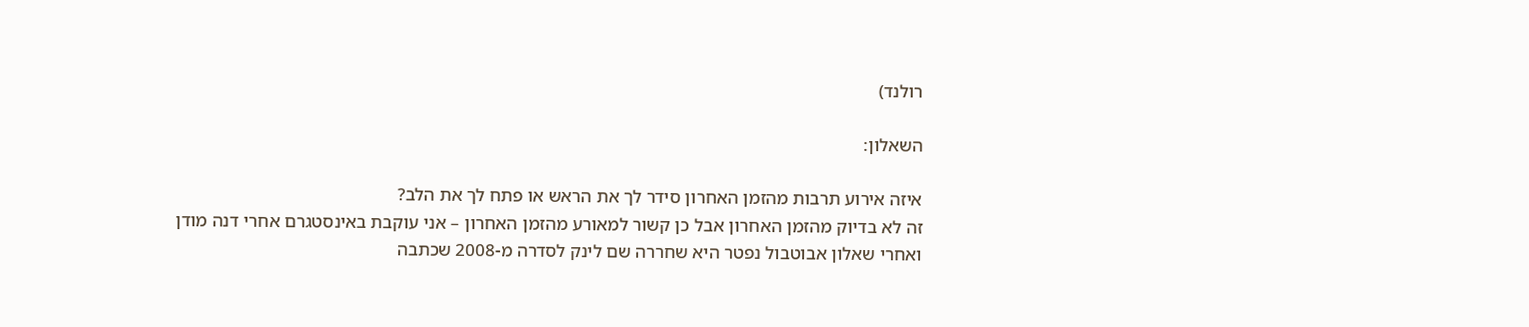רולנד)

השאלון:

איזה אירוע תרבות מהזמן האחרון סידר לך את הראש או פתח לך את הלב?
זה לא בדיוק מהזמן האחרון אבל כן קשור למאורע מהזמן האחרון – אני עוקבת באינסטגרם אחרי דנה מודן ואחרי שאלון אבוטבול נפטר היא שחררה שם לינק לסדרה מ-2008 שכתבה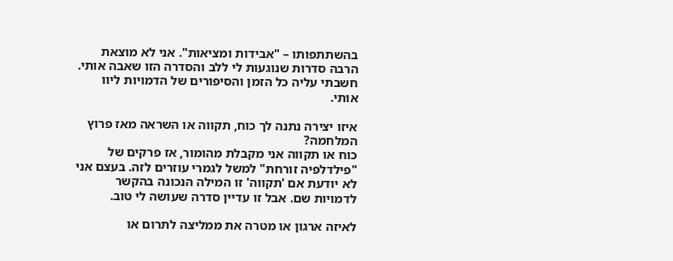בהשתתפותו – "אבידות ומציאות". אני לא מוצאת הרבה סדרות שנוגעות לי ללב והסדרה הזו שאבה אותי. חשבתי עליה כל הזמן והסיפורים של הדמויות ליוו אותי.

איזו יצירה נתנה לך כוח, תקווה או השראה מאז פרוץ המלחמה?
כוח או תקווה אני מקבלת מהומור, אז פרקים של "פילדלפיה זורחת" למשל לגמרי עוזרים לזה. בעצם אני לא יודעת אם 'תקווה' זו המילה הנכונה בהקשר לדמויות שם. אבל זו עדיין סדרה שעושה לי טוב.

לאיזה ארגון או מטרה את ממליצה לתרום או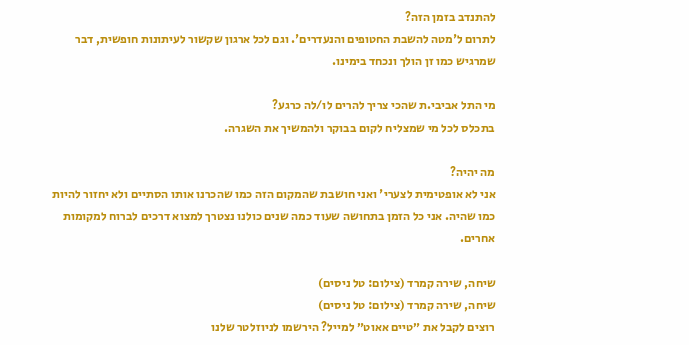להתנדב בזמן הזה?
לתרום ל'מטה להשבת החטופים והנעדרים'. וגם לכל ארגון שקשור לעיתונות חופשית, דבר שמרגיש כמו זן הולך ונכחד בימינו.

מי התל אביבי.ת שהכי צריך להרים לו/לה כרגע?
בתכלס לכל מי שמצליח לקום בבוקר ולהמשיך את השגרה.

מה יהיה?
אני לא אופטימית לצערי' ואני חושבת שהמקום הזה כמו שהכרנו אותו הסתיים ולא יחזור להיות כמו שהיה. אני כל הזמן בתחושה שעוד כמה שנים כולנו נצטרך למצוא דרכים לברוח למקומות אחרים.

שיחה, שירה קמרד (צילום: טל ניסים)
שיחה, שירה קמרד (צילום: טל ניסים)
רוצים לקבל את ״טיים אאוט״ למייל? הירשמו לניוזלטר שלנו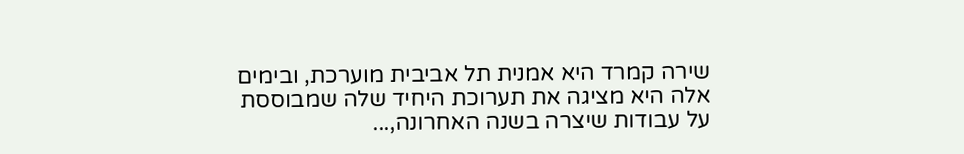שירה קמרד היא אמנית תל אביבית מוערכת, ובימים אלה היא מציגה את תערוכת היחיד שלה שמבוססת על עבודות שיצרה בשנה האחרונה,...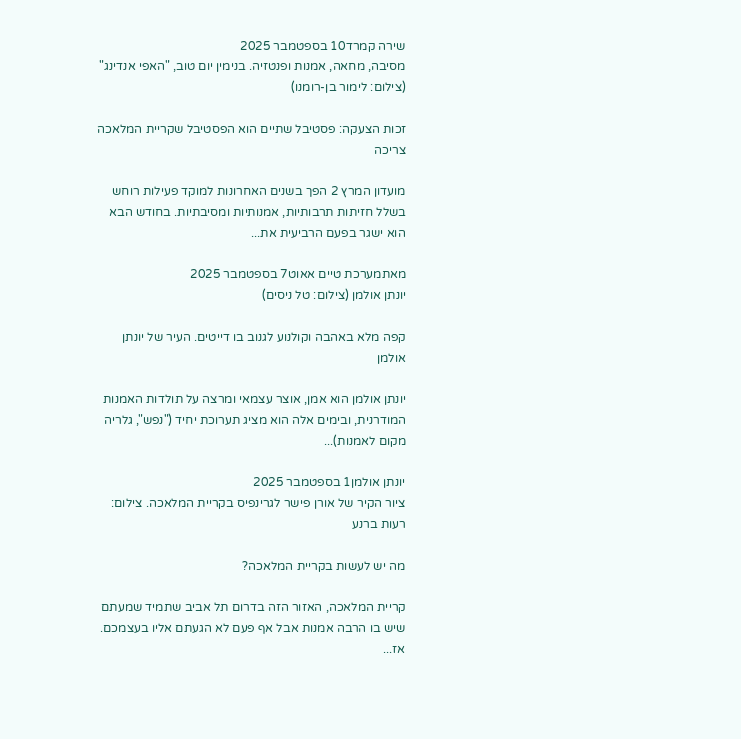שירה קמרד10 בספטמבר 2025
מסיבה, מחאה, אמנות ופנטזיה. בנימין יום טוב, "האפי אנדינג" (צילום: לימור בן-רומנו)

זכות הצעקה: פסטיבל שתיים הוא הפסטיבל שקריית המלאכה צריכה

מועדון המרץ 2 הפך בשנים האחרונות למוקד פעילות רוחש בשלל חזיתות תרבותיות, אמנותיות ומסיבתיות. בחודש הבא הוא ישגר בפעם הרביעית את...

מאתמערכת טיים אאוט7 בספטמבר 2025
יונתן אולמן (צילום: טל ניסים)

קפה מלא באהבה וקולנוע לגנוב בו דייטים. העיר של יונתן אולמן

יונתן אולמן הוא אמן, אוצר עצמאי ומרצה על תולדות האמנות המודרנית, ובימים אלה הוא מציג תערוכת יחיד ("נפש", גלריה מקום לאמנות)...

יונתן אולמן1 בספטמבר 2025
ציור הקיר של אורן פישר לגרינפיס בקריית המלאכה. צילום: רעות ברנע

מה יש לעשות בקריית המלאכה?

קריית המלאכה, האזור הזה בדרום תל אביב שתמיד שמעתם שיש בו הרבה אמנות אבל אף פעם לא הגעתם אליו בעצמכם. אז...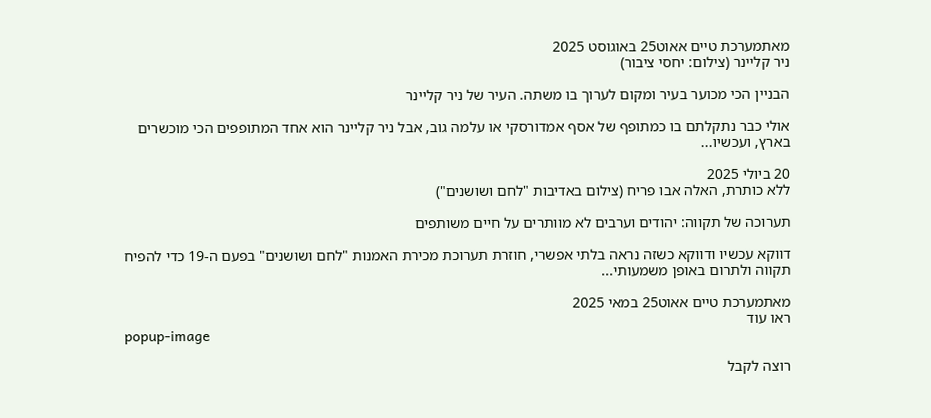מאתמערכת טיים אאוט25 באוגוסט 2025
ניר קליינר (צילום: יחסי ציבור)

הבניין הכי מכוער בעיר ומקום לערוך בו משתה. העיר של ניר קליינר

אולי כבר נתקלתם בו כמתופף של אסף אמדורסקי או עלמה גוב, אבל ניר קליינר הוא אחד המתופפים הכי מוכשרים בארץ, ועכשיו...

20 ביולי 2025
ללא כותרת, האלה אבו פריח (צילום באדיבות "לחם ושושנים")

תערוכה של תקווה: יהודים וערבים לא מוותרים על חיים משותפים

דווקא עכשיו ודווקא כשזה נראה בלתי אפשרי, חוזרת תערוכת מכירת האמנות "לחם ושושנים" בפעם ה-19 כדי להפיח תקווה ולתרום באופן משמעותי...

מאתמערכת טיים אאוט25 במאי 2025
ראו עוד
popup-image

רוצה לקבל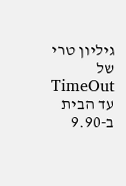גיליון טרי של TimeOut עד הבית ב-9.90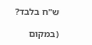ש"ח בלבד?

(במקום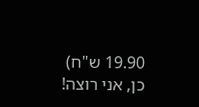19.90 ש"ח)
כן, אני רוצה!